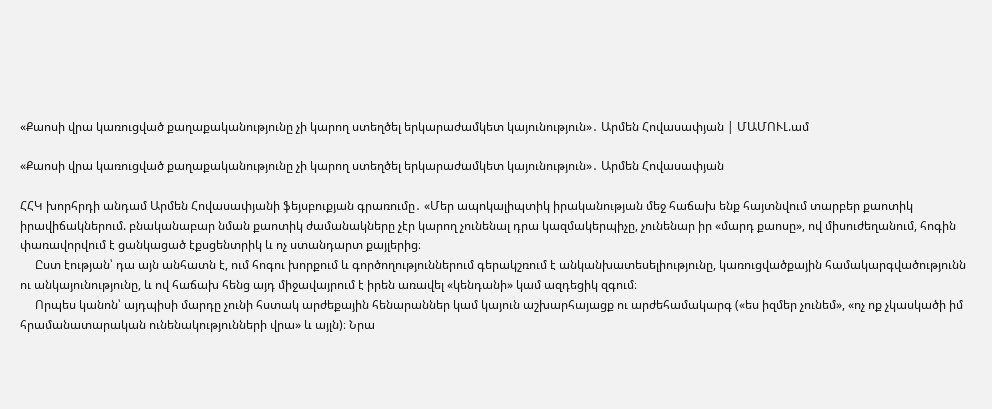«Քաոսի վրա կառուցված քաղաքականությունը չի կարող ստեղծել երկարաժամկետ կայունություն»․ Արմեն Հովասափյան | ՄԱՄՈՒԼ.ամ

«Քաոսի վրա կառուցված քաղաքականությունը չի կարող ստեղծել երկարաժամկետ կայունություն»․ Արմեն Հովասափյան

ՀՀԿ խորհրդի անդամ Արմեն Հովասափյանի ֆեյսբուքյան գրառումը․ «Մեր ապոկալիպտիկ իրականության մեջ հաճախ ենք հայտնվում տարբեր քաոտիկ իրավիճակներում. բնականաբար նման քաոտիկ ժամանակները չէր կարող չունենալ դրա կազմակերպիչը, չունենար իր «մարդ քաոսը», ով միսուժեղանում, հոգին փառավորվում է ցանկացած էքսցենտրիկ և ոչ ստանդարտ քայլերից։
     Ըստ էության՝ դա այն անհատն է, ում հոգու խորքում և գործողություններում գերակշռում է անկանխատեսելիությունը, կառուցվածքային համակարգվածությունն ու անկայունությունը, և ով հաճախ հենց այդ միջավայրում է իրեն առավել «կենդանի» կամ ազդեցիկ զգում։
     Որպես կանոն՝ այդպիսի մարդը չունի հստակ արժեքային հենարաններ կամ կայուն աշխարհայացք ու արժեհամակարգ («ես իզմեր չունեմ», «ոչ ոք չկասկածի իմ հրամանատարական ունենակությունների վրա» և այլն)։ Նրա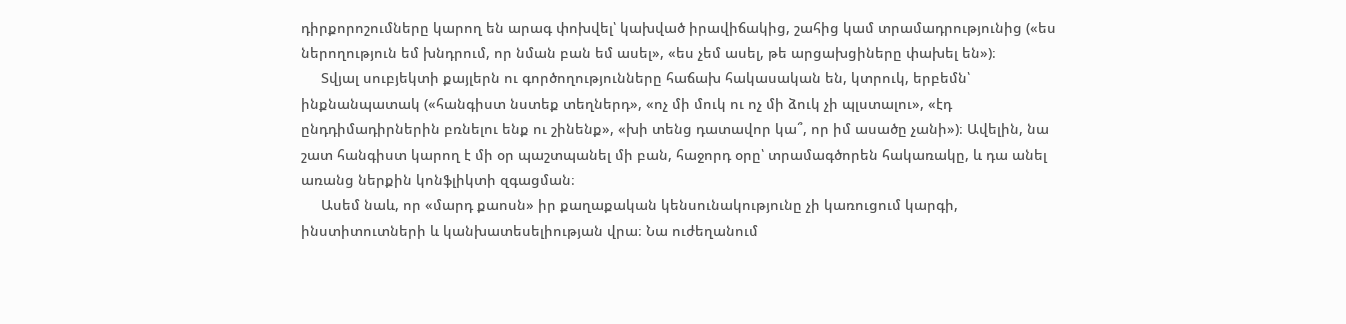դիրքորոշումները կարող են արագ փոխվել՝ կախված իրավիճակից, շահից կամ տրամադրությունից («ես ներողություն եմ խնդրում, որ նման բան եմ ասել», «ես չեմ ասել, թե արցախցիները փախել են»)։
     Տվյալ սուբյեկտի քայլերն ու գործողությունները հաճախ հակասական են, կտրուկ, երբեմն՝ ինքնանպատակ («հանգիստ նստեք տեղներդ», «ոչ մի մուկ ու ոչ մի ձուկ չի պլստալու», «էդ ընդդիմադիրներին բռնելու ենք ու շինենք», «խի տենց դատավոր կա՞, որ իմ ասածը չանի»)։ Ավելին, նա շատ հանգիստ կարող է մի օր պաշտպանել մի բան, հաջորդ օրը՝ տրամագծորեն հակառակը, և դա անել առանց ներքին կոնֆլիկտի զգացման։
     Ասեմ նաև, որ «մարդ քաոսն» իր քաղաքական կենսունակությունը չի կառուցում կարգի, ինստիտուտների և կանխատեսելիության վրա։ Նա ուժեղանում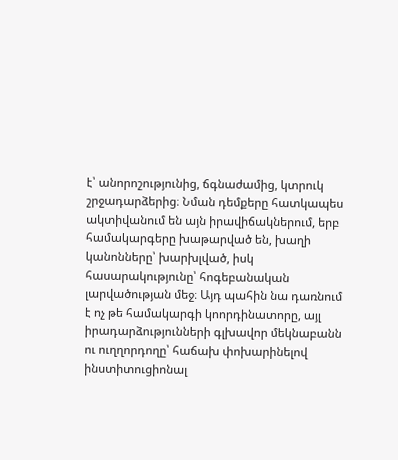է՝ անորոշությունից, ճգնաժամից, կտրուկ շրջադարձերից։ Նման դեմքերը հատկապես ակտիվանում են այն իրավիճակներում, երբ համակարգերը խաթարված են, խաղի կանոնները՝ խարխլված, իսկ հասարակությունը՝ հոգեբանական լարվածության մեջ։ Այդ պահին նա դառնում է ոչ թե համակարգի կոորդինատորը, այլ իրադարձությունների գլխավոր մեկնաբանն ու ուղղորդողը՝ հաճախ փոխարինելով ինստիտուցիոնալ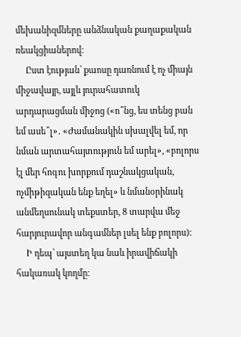մեխանիզմները անձնական քաղաքական ռեակցիաներով։
     Ըստ էության՝ քաոսը դառնում է ոչ միայն միջավայր, այլև յուրահատուկ արդարացման միջոց («ո՞նց, ես տենց բան եմ ասե՞լ»․ «Ժամանակին սխալվել եմ, որ նման արտահայտություն եմ արել», «բոլորս էլ մեր հոգու խորքում դաշնակցական, ոչմիթիզական ենք եղել» և նմանօրինակ անմեղսունակ տեքստեր, 8 տարվա մեջ հարյուրավոր անգամներ լսել ենք բոլորս)։
     Ի դեպ՝ այստեղ կա նաև իրավիճակի հակառակ կողմը։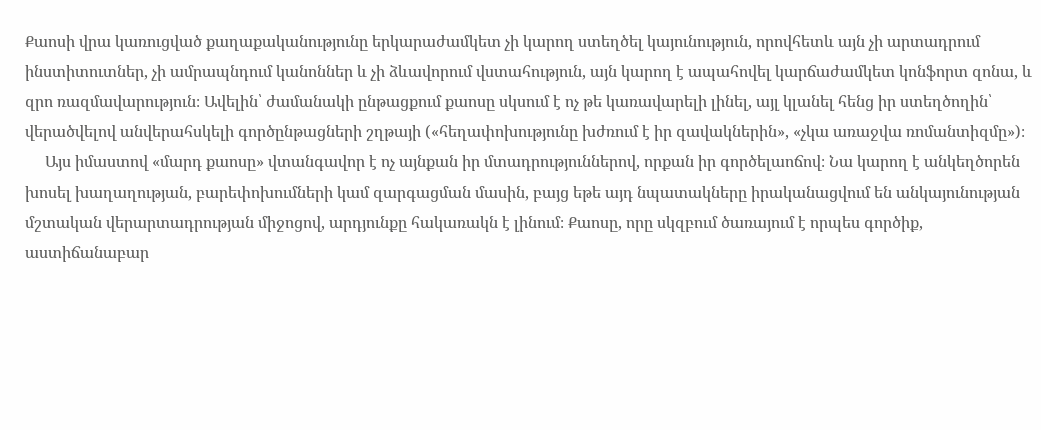Քաոսի վրա կառուցված քաղաքականությունը երկարաժամկետ չի կարող ստեղծել կայունություն, որովհետև այն չի արտադրում ինստիտուտներ, չի ամրապնդում կանոններ և չի ձևավորում վստահություն, այն կարող է ապահովել կարճաժամկետ կոնֆորտ զոնա, և զրո ռազմավարություն։ Ավելին՝ ժամանակի ընթացքում քաոսը սկսում է ոչ թե կառավարելի լինել, այլ կլանել հենց իր ստեղծողին՝ վերածվելով անվերահսկելի գործընթացների շղթայի («հեղափոխությունը խժռում է իր զավակներին», «չկա առաջվա ռոմանտիզմը»)։
     Այս իմաստով «մարդ քաոսը» վտանգավոր է ոչ այնքան իր մտադրություններով, որքան իր գործելաոճով։ Նա կարող է անկեղծորեն խոսել խաղաղության, բարեփոխումների կամ զարգացման մասին, բայց եթե այդ նպատակները իրականացվում են անկայունության մշտական վերարտադրության միջոցով, արդյունքը հակառակն է լինում։ Քաոսը, որը սկզբում ծառայում է որպես գործիք, աստիճանաբար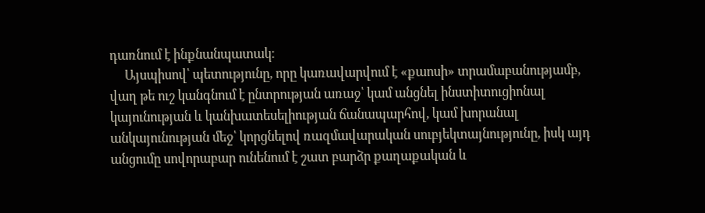դառնում է ինքնանպատակ։
     Այսպիսով՝ պետությունը, որը կառավարվում է «քաոսի» տրամաբանությամբ, վաղ թե ուշ կանգնում է ընտրության առաջ՝ կամ անցնել ինստիտուցիոնալ կայունության և կանխատեսելիության ճանապարհով, կամ խորանալ անկայունության մեջ՝ կորցնելով ռազմավարական սուբյեկտայնությունը, իսկ այդ անցումը սովորաբար ունենում է շատ բարձր քաղաքական և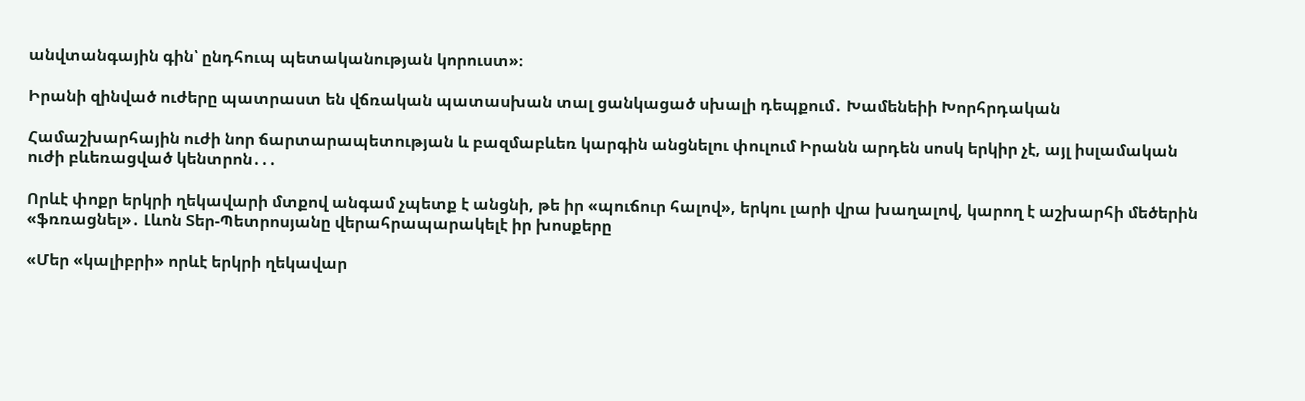անվտանգային գին՝ ընդհուպ պետականության կորուստ»։

Իրանի զինված ուժերը պատրաստ են վճռական պատասխան տալ ցանկացած սխալի դեպքում․ Խամենեիի Խորհրդական

Համաշխարհային ուժի նոր ճարտարապետության և բազմաբևեռ կարգին անցնելու փուլում Իրանն արդեն սոսկ երկիր չէ, այլ իսլամական ուժի բևեռացված կենտրոն․․․

Որևէ փոքր երկրի ղեկավարի մտքով անգամ չպետք է անցնի, թե իր «պուճուր հալով», երկու լարի վրա խաղալով, կարող է աշխարհի մեծերին «ֆռռացնել»․ Լևոն Տեր-Պետրոսյանը վերահրապարակելէ իր խոսքերը

«Մեր «կալիբրի» որևէ երկրի ղեկավար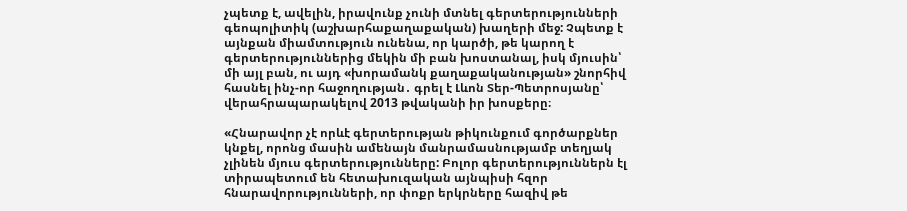չպետք է, ավելին, իրավունք չունի մտնել գերտերությունների գեոպոլիտիկ (աշխարհաքաղաքական) խաղերի մեջ: Չպետք է այնքան միամտություն ունենա, որ կարծի, թե կարող է գերտերություններից մեկին մի բան խոստանալ, իսկ մյուսին՝ մի այլ բան, ու այդ «խորամանկ քաղաքականության» շնորհիվ հասնել ինչ-որ հաջողության․ գրել է Լևոն Տեր-Պետրոսյանը՝ վերահրապարակելով 2013 թվականի իր խոսքերը։

«Հնարավոր չէ որևէ գերտերության թիկունքում գործարքներ կնքել, որոնց մասին ամենայն մանրամասնությամբ տեղյակ չլինեն մյուս գերտերությունները: Բոլոր գերտերություններն էլ տիրապետում են հետախուզական այնպիսի հզոր հնարավորությունների, որ փոքր երկրները հազիվ թե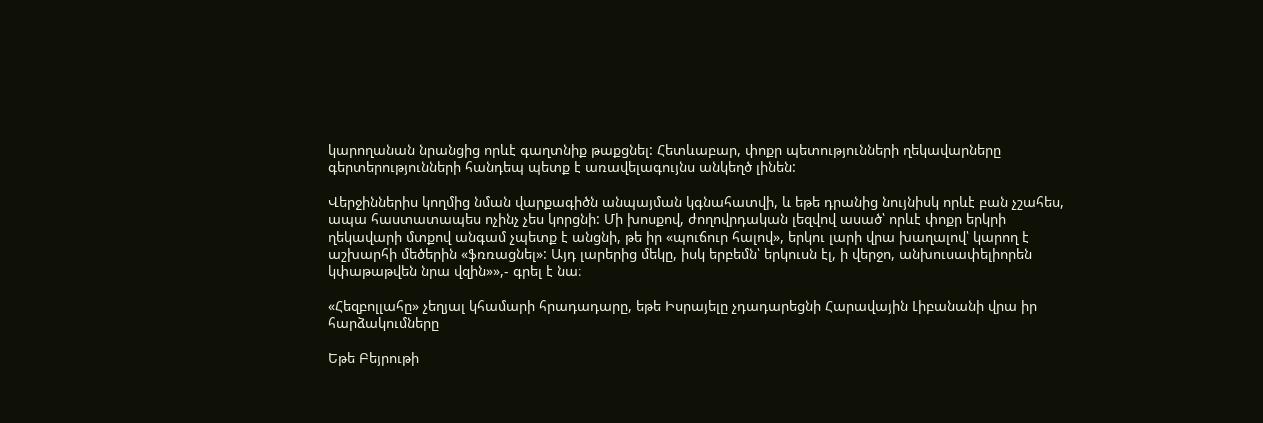կարողանան նրանցից որևէ գաղտնիք թաքցնել: Հետևաբար, փոքր պետությունների ղեկավարները գերտերությունների հանդեպ պետք է առավելագույնս անկեղծ լինեն:

Վերջիններիս կողմից նման վարքագիծն անպայման կգնահատվի, և եթե դրանից նույնիսկ որևէ բան չշահես, ապա հաստատապես ոչինչ չես կորցնի: Մի խոսքով, ժողովրդական լեզվով ասած՝ որևէ փոքր երկրի ղեկավարի մտքով անգամ չպետք է անցնի, թե իր «պուճուր հալով», երկու լարի վրա խաղալով՝ կարող է աշխարհի մեծերին «ֆռռացնել»: Այդ լարերից մեկը, իսկ երբեմն՝ երկուսն էլ, ի վերջո, անխուսափելիորեն կփաթաթվեն նրա վզին»»,- գրել է նա։

«Հեզբոլլահը» չեղյալ կհամարի հրադադարը, եթե Իսրայելը չդադարեցնի Հարավային Լիբանանի վրա իր հարձակումները

Եթե Բեյրութի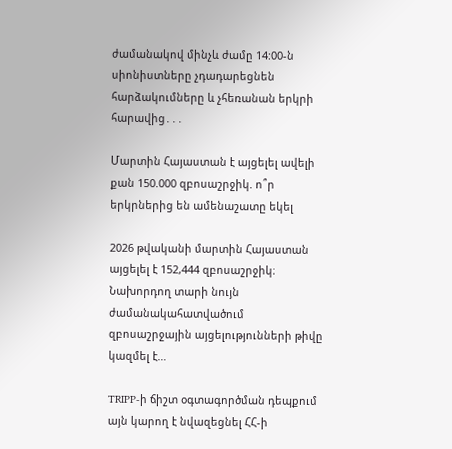ժամանակով մինչև ժամը 14:00-ն սիոնիստները չդադարեցնեն հարձակումները և չհեռանան երկրի հարավից․․․

Մարտին Հայաստան է այցելել ավելի քան 150.000 զբոսաշրջիկ. ո՞ր երկրներից են ամենաշատը եկել

2026 թվականի մարտին Հայաստան այցելել է 152,444 զբոսաշրջիկ։ Նախորդող տարի նույն ժամանակահատվածում զբոսաշրջային այցելությունների թիվը կազմել է…

TRIPP-ի ճիշտ օգտագործման դեպքում այն կարող է նվազեցնել ՀՀ-ի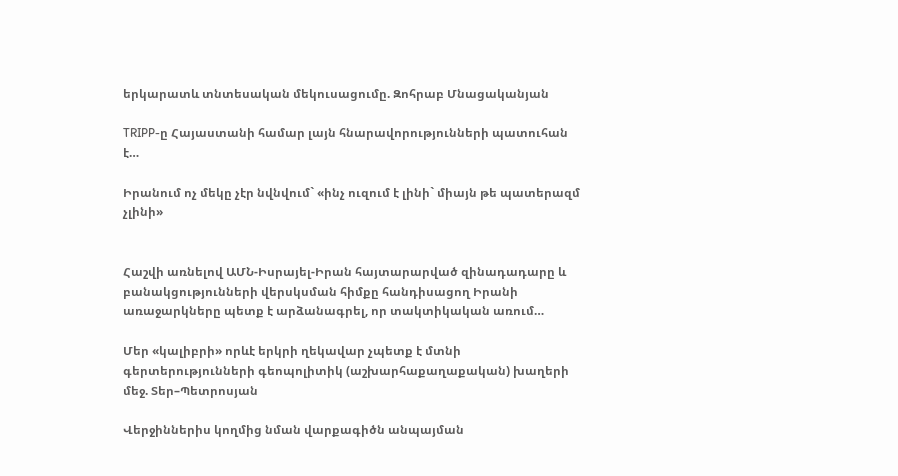երկարատև տնտեսական մեկուսացումը. Զոհրաբ Մնացականյան

TRIPP-ը Հայաստանի համար լայն հնարավորությունների պատուհան է…

Իրանում ոչ մեկը չէր նվնվում` «ինչ ուզում է լինի` միայն թե պատերազմ չլինի»


Հաշվի առնելով ԱՄՆ-Իսրայել-Իրան հայտարարված զինադադարը և բանակցությունների վերսկսման հիմքը հանդիսացող Իրանի առաջարկները պետք է արձանագրել, որ տակտիկական առում…

Մեր «կալիբրի» որևէ երկրի ղեկավար չպետք է մտնի գերտերությունների գեոպոլիտիկ (աշխարհաքաղաքական) խաղերի մեջ. Տեր–Պետրոսյան

Վերջիններիս կողմից նման վարքագիծն անպայման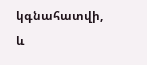կգնահատվի, և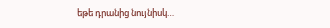եթե դրանից նույնիսկ…